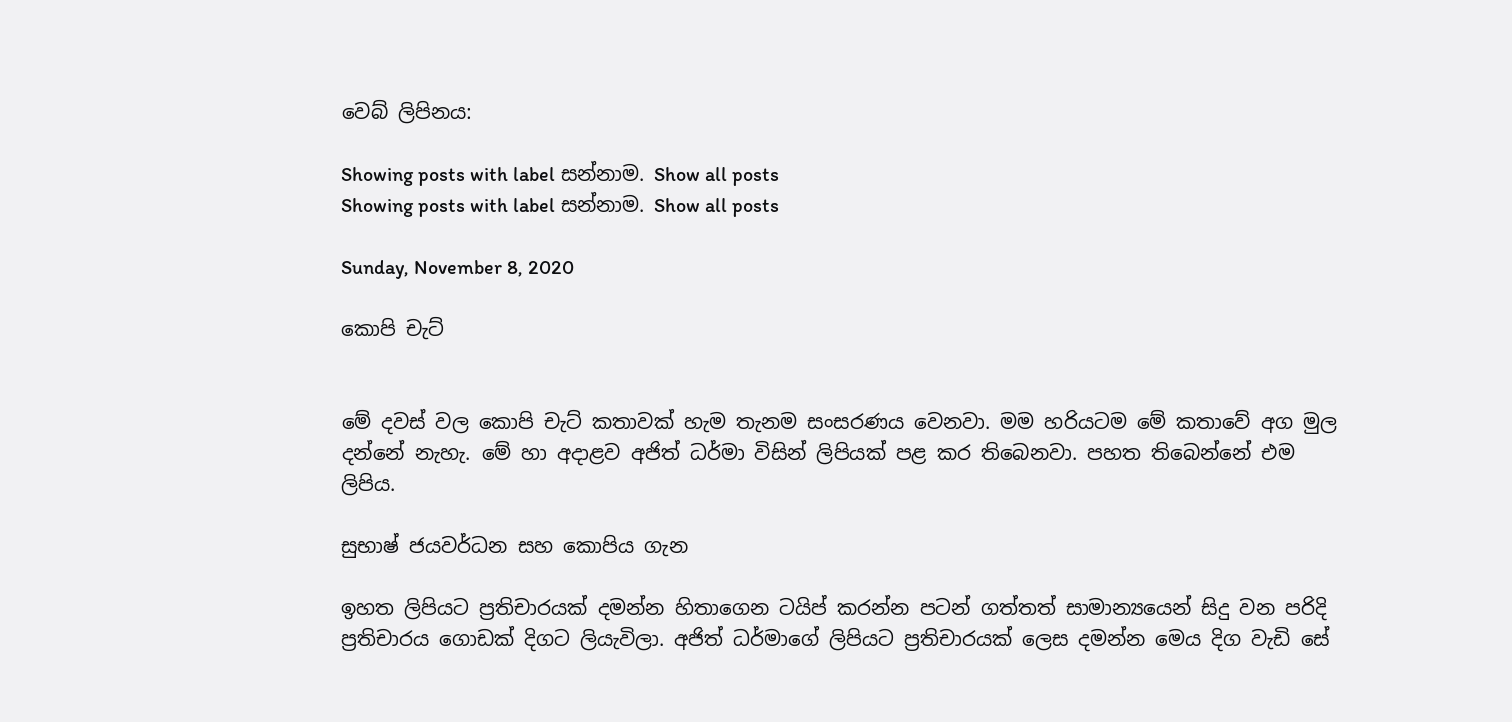වෙබ් ලිපිනය:

Showing posts with label සන්නාම. Show all posts
Showing posts with label සන්නාම. Show all posts

Sunday, November 8, 2020

කොපි චැට්


මේ දවස් වල කොපි චැට් කතාවක් හැම තැනම සංසරණය වෙනවා. මම හරියටම මේ කතාවේ අග මුල දන්නේ නැහැ. මේ හා අදාළව අජිත් ධර්මා විසින් ලිපියක් පළ කර තිබෙනවා. පහත තිබෙන්නේ එම ලිපිය.

සුභාෂ් ජයවර්ධන සහ කොපිය ගැන

ඉහත ලිපියට ප්‍රතිචාරයක් දමන්න හිතාගෙන ටයිප් කරන්න පටන් ගත්තත් සාමාන්‍යයෙන් සිදු වන පරිදි ප්‍රතිචාරය ගොඩක් දිගට ලියැවිලා. අජිත් ධර්මාගේ ලිපියට ප්‍රතිචාරයක් ලෙස දමන්න මෙය දිග වැඩි සේ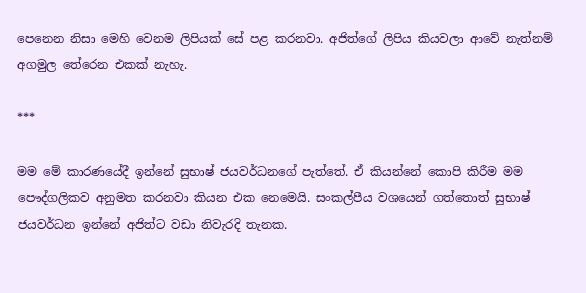පෙනෙන නිසා මෙහි වෙනම ලිපියක් සේ පළ කරනවා. අජිත්ගේ ලිපිය කියවලා ආවේ නැත්නම් අගමුල තේරෙන එකක් නැහැ.

***

මම මේ කාරණයේදී ඉන්නේ සුභාෂ් ජයවර්ධනගේ පැත්තේ. ඒ කියන්නේ කොපි කිරීම මම පෞද්ගලිකව අනුමත කරනවා කියන එක නෙමෙයි. සංකල්පීය වශයෙන් ගත්තොත් සුභාෂ් ජයවර්ධන ඉන්නේ අජිත්ට වඩා නිවැරදි තැනක.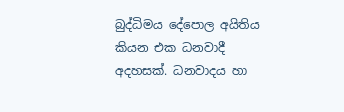බුද්ධිමය දේපොල අයිතිය කියන එක ධනවාදී අදහසක්. ධනවාදය හා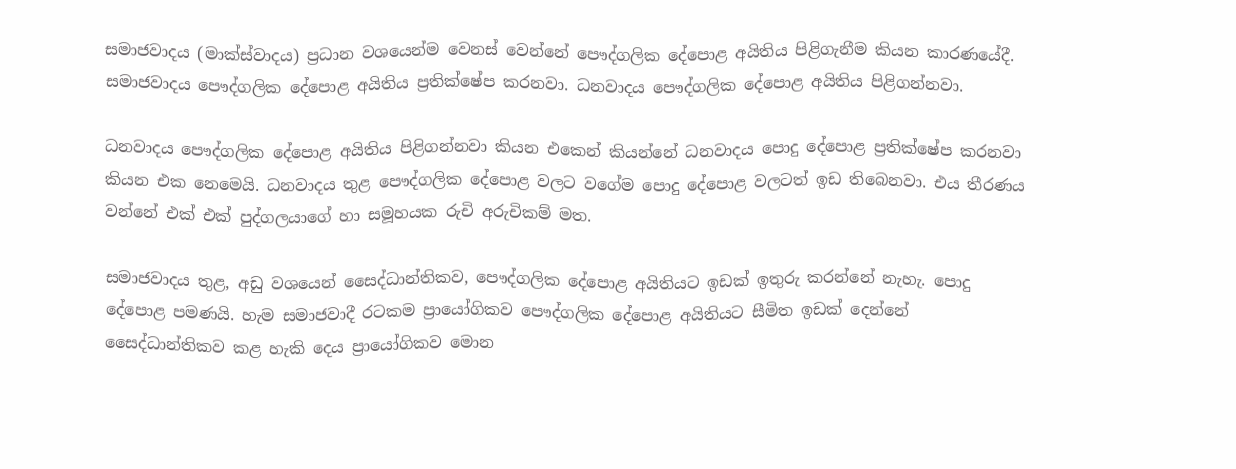සමාජවාදය (මාක්ස්වාදය) ප්‍රධාන වශයෙන්ම වෙනස් වෙන්නේ පෞද්ගලික දේපොළ අයිතිය පිළිගැනීම කියන කාරණයේදී. සමාජවාදය පෞද්ගලික දේපොළ අයිතිය ප්‍රතික්ෂේප කරනවා. ධනවාදය පෞද්ගලික දේපොළ අයිතිය පිළිගන්නවා.

ධනවාදය පෞද්ගලික දේපොළ අයිතිය පිළිගන්නවා කියන එකෙන් කියන්නේ ධනවාදය පොදු දේපොළ ප්‍රතික්ෂේප කරනවා කියන එක නෙමෙයි. ධනවාදය තුළ පෞද්ගලික දේපොළ වලට වගේම පොදු දේපොළ වලටත් ඉඩ තිබෙනවා. එය තීරණය වන්නේ එක් එක් පුද්ගලයාගේ හා සමූහයක රුචි අරුචිකම් මත.

සමාජවාදය තුළ, අඩු වශයෙන් සෛද්ධාන්තිකව, පෞද්ගලික දේපොළ අයිතියට ඉඩක් ඉතුරු කරන්නේ නැහැ. පොදු දේපොළ පමණයි. හැම සමාජවාදී රටකම ප්‍රායෝගිකව පෞද්ගලික දේපොළ අයිතියට සීමිත ඉඩක් දෙන්නේ සෛද්ධාන්තිකව කළ හැකි දෙය ප්‍රායෝගිකව මොන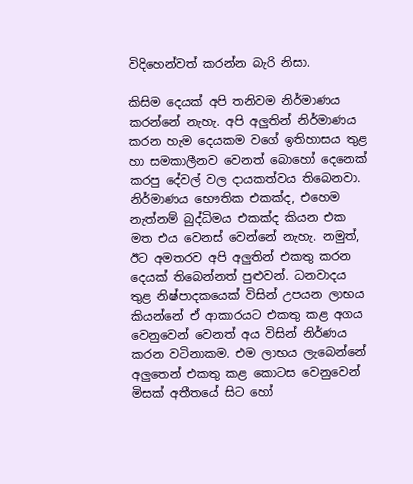විදිහෙන්වත් කරන්න බැරි නිසා.

කිසිම දෙයක් අපි තනිවම නිර්මාණය කරන්නේ නැහැ. අපි අලුතින් නිර්මාණය කරන හැම දෙයකම වගේ ඉතිහාසය තුළ හා සමකාලීනව වෙනත් බොහෝ දෙනෙක් කරපු දේවල් වල දායකත්වය තිබෙනවා. නිර්මාණය භෞතික එකක්ද, එහෙම නැත්නම් බුද්ධිමය එකක්ද කියන එක මත එය වෙනස් වෙන්නේ නැහැ. නමුත්, ඊට අමතරව අපි අලුතින් එකතු කරන දෙයක් තිබෙන්නත් පුළුවන්. ධනවාදය තුළ නිෂ්පාදකයෙක් විසින් උපයන ලාභය කියන්නේ ඒ ආකාරයට එකතු කළ අගය වෙනුවෙන් වෙනත් අය විසින් නිර්ණය කරන වටිනාකම. එම ලාභය ලැබෙන්නේ අලුතෙන් එකතු කළ කොටස වෙනුවෙන් මිසක් අතීතයේ සිට හෝ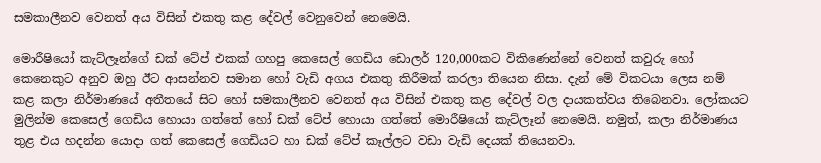සමකාලීනව වෙනත් අය විසින් එකතු කළ දේවල් වෙනුවෙන් නෙමෙයි.

මොරීෂියෝ කැට්ලෑන්ගේ ඩක් ටේප් එකක් ගහපු කෙසෙල් ගෙඩිය ඩොලර් 120,000කට විකිණෙන්නේ වෙනත් කවුරු හෝ කෙනෙකුට අනුව ඔහු ඊට ආසන්නව සමාන හෝ වැඩි අගය එකතු කිරීමක් කරලා තියෙන නිසා. දැන් මේ විකටයා ලෙස නම් කළ කලා නිර්මාණයේ අතීතයේ සිට හෝ සමකාලීනව වෙනත් අය විසින් එකතු කළ දේවල් වල දායකත්වය තිබෙනවා. ලෝකයට මුලින්ම කෙසෙල් ගෙඩිය හොයා ගත්තේ හෝ ඩක් ටේප් හොයා ගත්තේ මොරීෂියෝ කැට්ලෑන් නෙමෙයි. නමුත්, කලා නිර්මාණය තුළ එය හදන්න යොදා ගත් කෙසෙල් ගෙඩියට හා ඩක් ටේප් කෑල්ලට වඩා වැඩි දෙයක් තියෙනවා.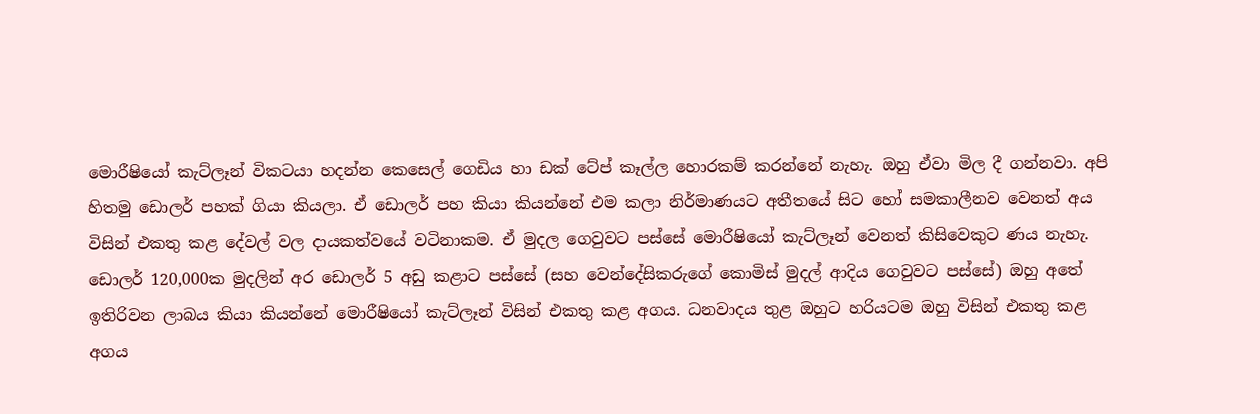මොරීෂියෝ කැට්ලෑන් විකටයා හදන්න කෙසෙල් ගෙඩිය හා ඩක් ටේප් කෑල්ල හොරකම් කරන්නේ නැහැ. ඔහු ඒවා මිල දී ගන්නවා. අපි හිතමු ඩොලර් පහක් ගියා කියලා. ඒ ඩොලර් පහ කියා කියන්නේ එම කලා නිර්මාණයට අතීතයේ සිට හෝ සමකාලීනව වෙනත් අය විසින් එකතු කළ දේවල් වල දායකත්වයේ වටිනාකම. ඒ මුදල ගෙවුවට පස්සේ මොරීෂියෝ කැට්ලෑන් වෙනත් කිසිවෙකුට ණය නැහැ. ඩොලර් 120,000ක මුදලින් අර ඩොලර් 5 අඩු කළාට පස්සේ (සහ වෙන්දේසිකරුගේ කොමිස් මුදල් ආදිය ගෙවුවට පස්සේ) ඔහු අතේ ඉතිරිවන ලාබය කියා කියන්නේ මොරීෂියෝ කැට්ලෑන් විසින් එකතු කළ අගය. ධනවාදය තුළ ඔහුට හරියටම ඔහු විසින් එකතු කළ අගය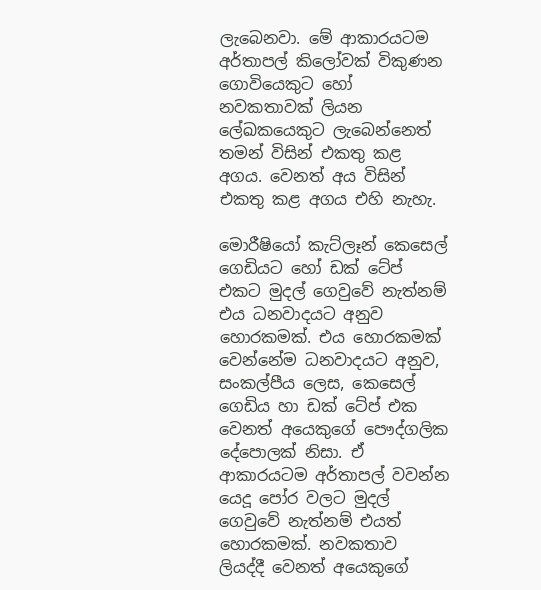ලැබෙනවා. මේ ආකාරයටම අර්තාපල් කිලෝවක් විකුණන ගොවියෙකුට හෝ නවකතාවක් ලියන ලේඛකයෙකුට ලැබෙන්නෙත් තමන් විසින් එකතු කළ අගය. වෙනත් අය විසින් එකතු කළ අගය එහි නැහැ.

මොරීෂියෝ කැට්ලෑන් කෙසෙල් ගෙඩියට හෝ ඩක් ටේප් එකට මුදල් ගෙවුවේ නැත්නම් එය ධනවාදයට අනුව හොරකමක්. එය හොරකමක් වෙන්නේම ධනවාදයට අනුව, සංකල්පීය ලෙස, කෙසෙල් ගෙඩිය හා ඩක් ටේප් එක වෙනත් අයෙකුගේ පෞද්ගලික දේපොලක් නිසා. ඒ ආකාරයටම අර්තාපල් වවන්න යෙදූ පෝර වලට මුදල් ගෙවුවේ නැත්නම් එයත් හොරකමක්. නවකතාව ලියද්දී වෙනත් අයෙකුගේ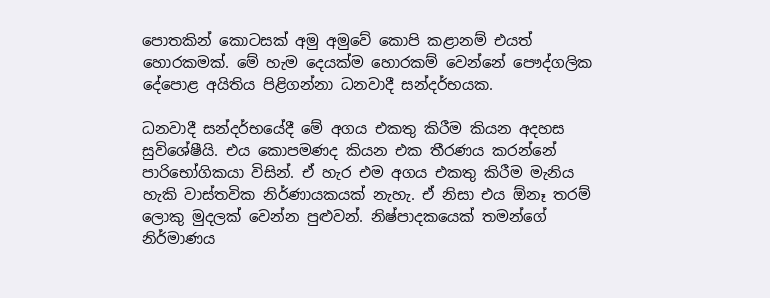පොතකින් කොටසක් අමු අමුවේ කොපි කළානම් එයත් හොරකමක්. මේ හැම දෙයක්ම හොරකම් වෙන්නේ පෞද්ගලික දේපොළ අයිතිය පිළිගන්නා ධනවාදී සන්දර්භයක.

ධනවාදී සන්දර්භයේදී මේ අගය එකතු කිරීම කියන අදහස සුවිශේෂීයි. එය කොපමණද කියන එක තීරණය කරන්නේ පාරිභෝගිකයා විසින්. ඒ හැර එම අගය එකතු කිරීම මැනිය හැකි වාස්තවික නිර්ණායකයක් නැහැ. ඒ නිසා එය ඕනෑ තරම් ලොකු මුදලක් වෙන්න පුළුවන්. නිෂ්පාදකයෙක් තමන්ගේ නිර්මාණය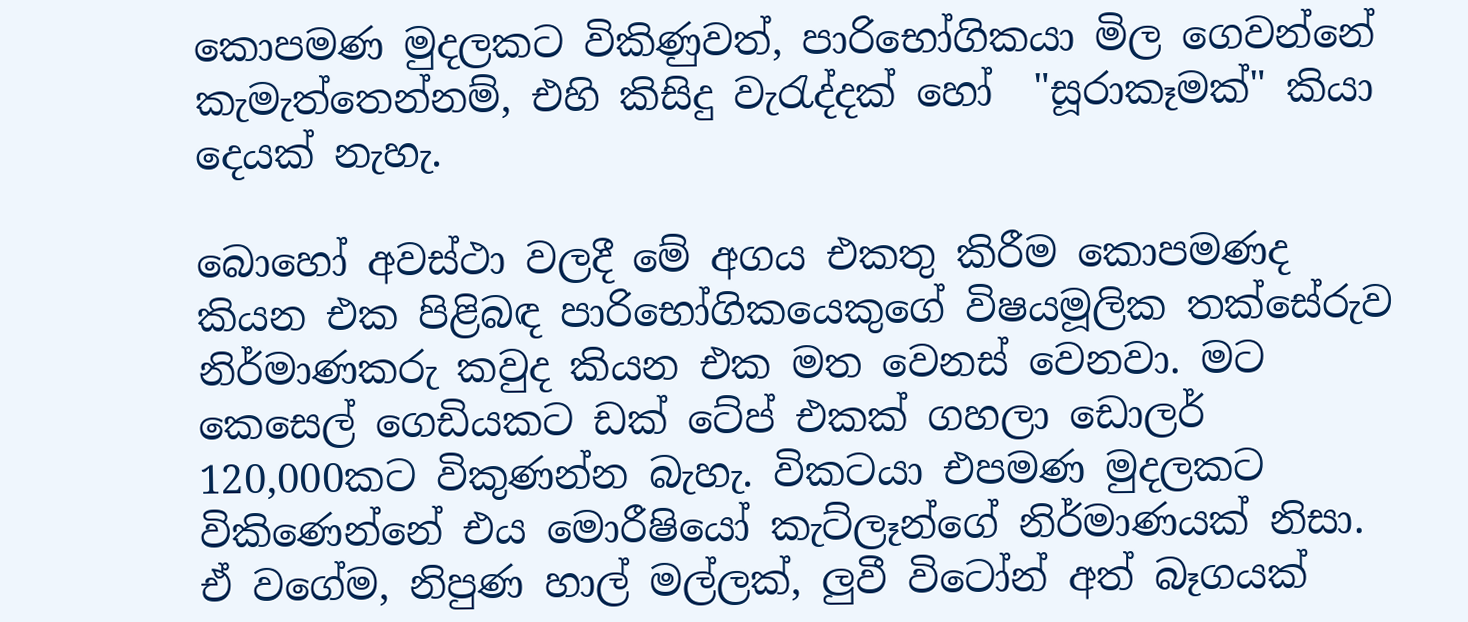කොපමණ මුදලකට විකිණුවත්, පාරිභෝගිකයා මිල ගෙවන්නේ කැමැත්තෙන්නම්, එහි කිසිදු වැරැද්දක් හෝ  "සූරාකෑමක්" කියා දෙයක් නැහැ.

බොහෝ අවස්ථා වලදී මේ අගය එකතු කිරීම කොපමණද කියන එක පිළිබඳ පාරිභෝගිකයෙකුගේ විෂයමූලික තක්සේරුව නිර්මාණකරු කවුද කියන එක මත වෙනස් වෙනවා. මට කෙසෙල් ගෙඩියකට ඩක් ටේප් එකක් ගහලා ඩොලර් 120,000කට විකුණන්න බැහැ. විකටයා එපමණ මුදලකට විකිණෙන්නේ එය මොරීෂියෝ කැට්ලෑන්ගේ නිර්මාණයක් නිසා. ඒ වගේම, නිපුණ හාල් මල්ලක්, ලුවී විටෝන් අත් බෑගයක්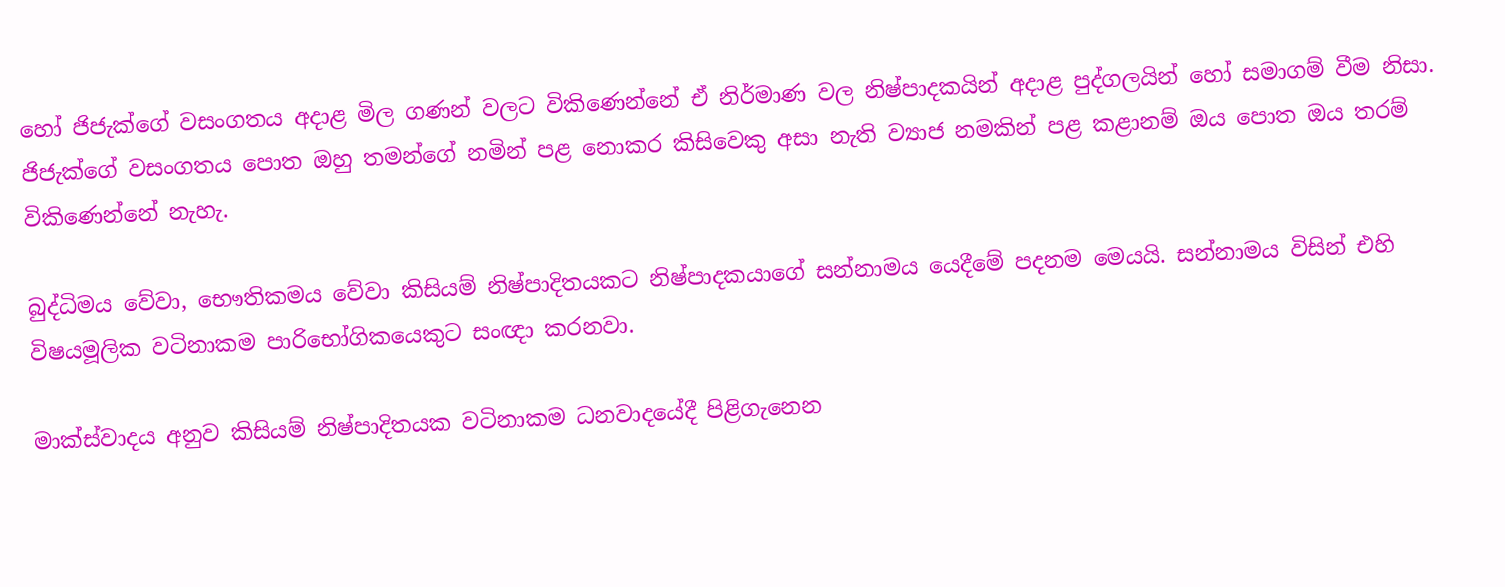හෝ ජිජැක්ගේ වසංගතය අදාළ මිල ගණන් වලට විකිණෙන්නේ ඒ නිර්මාණ වල නිෂ්පාදකයින් අදාළ පුද්ගලයින් හෝ සමාගම් වීම නිසා. ජිජැක්ගේ වසංගතය පොත ඔහු තමන්ගේ නමින් පළ නොකර කිසිවෙකු අසා නැති ව්‍යාජ නමකින් පළ කළානම් ඔය පොත ඔය තරම් විකිණෙන්නේ නැහැ.

බුද්ධිමය වේවා, භෞතිකමය වේවා කිසියම් නිෂ්පාදිතයකට නිෂ්පාදකයාගේ සන්නාමය යෙදීමේ පදනම මෙයයි. සන්නාමය විසින් එහි විෂයමූලික වටිනාකම පාරිභෝගිකයෙකුට සංඥා කරනවා.

මාක්ස්වාදය අනුව කිසියම් නිෂ්පාදිතයක වටිනාකම ධනවාදයේදී පිළිගැනෙන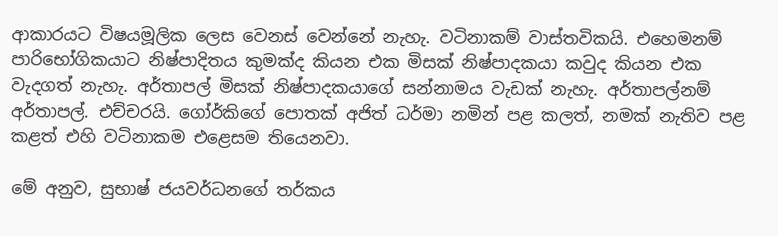ආකාරයට විෂයමූලික ලෙස වෙනස් වෙන්නේ නැහැ. වටිනාකම් වාස්තවිකයි. එහෙමනම් පාරිභෝගිකයාට නිෂ්පාදිතය කුමක්ද කියන එක මිසක් නිෂ්පාදකයා කවුද කියන එක වැදගත් නැහැ. අර්තාපල් මිසක් නිෂ්පාදකයාගේ සන්නාමය වැඩක් නැහැ. අර්තාපල්නම් අර්තාපල්. එච්චරයි. ගෝර්කිගේ පොතක් අජිත් ධර්මා නමින් පළ කලත්, නමක් නැතිව පළ කළත් එහි වටිනාකම එළෙසම තියෙනවා.

මේ අනුව, සුභාෂ් ජයවර්ධනගේ තර්කය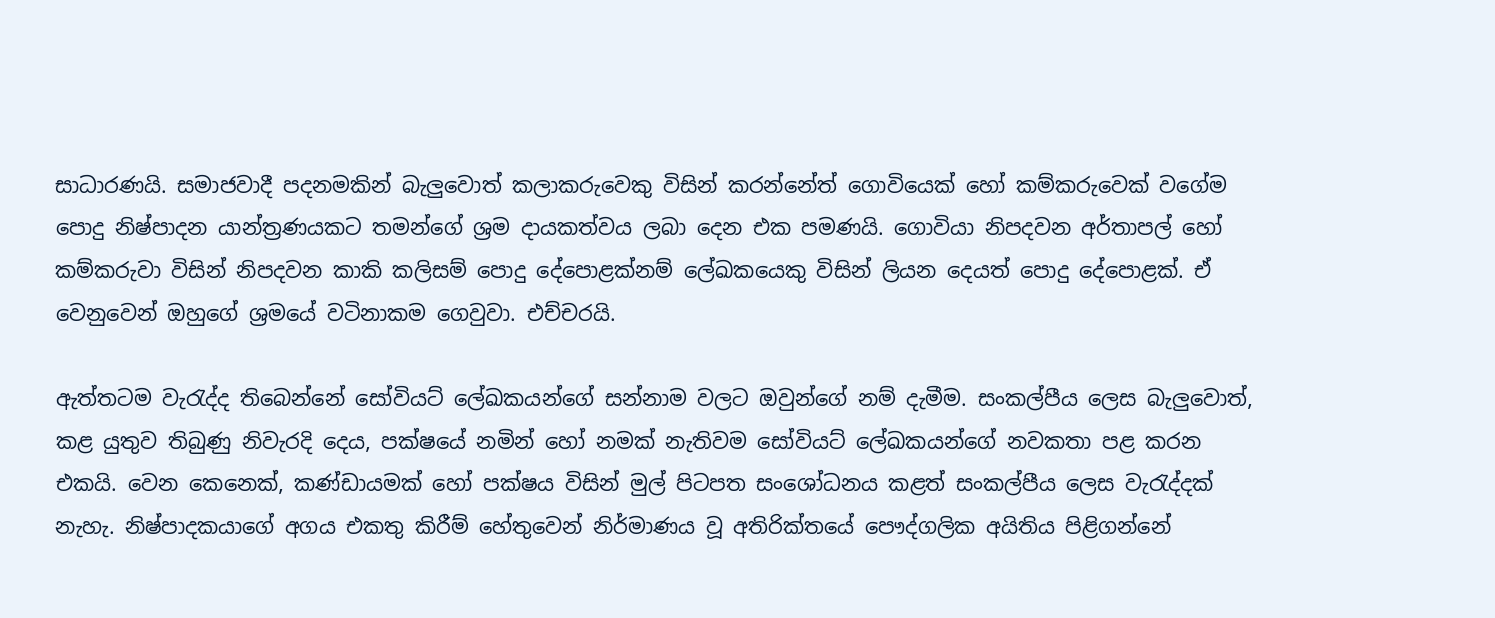සාධාරණයි. සමාජවාදී පදනමකින් බැලුවොත් කලාකරුවෙකු විසින් කරන්නේත් ගොවියෙක් හෝ කම්කරුවෙක් වගේම පොදු නිෂ්පාදන යාන්ත්‍රණයකට තමන්ගේ ශ්‍රම දායකත්වය ලබා දෙන එක පමණයි. ගොවියා නිපදවන අර්තාපල් හෝ කම්කරුවා විසින් නිපදවන කාකි කලිසම් පොදු දේපොළක්නම් ලේඛකයෙකු විසින් ලියන දෙයත් පොදු දේපොළක්. ඒ වෙනුවෙන් ඔහුගේ ශ්‍රමයේ වටිනාකම ගෙවුවා. එච්චරයි.

ඇත්තටම වැරැද්ද තිබෙන්නේ සෝවියට් ලේඛකයන්ගේ සන්නාම වලට ඔවුන්ගේ නම් දැමීම. සංකල්පීය ලෙස බැලුවොත්, කළ යුතුව තිබුණු නිවැරදි දෙය, පක්ෂයේ නමින් හෝ නමක් නැතිවම සෝවියට් ලේඛකයන්ගේ නවකතා පළ කරන එකයි. වෙන කෙනෙක්, කණ්ඩායමක් හෝ පක්ෂය විසින් මුල් පිටපත සංශෝධනය කළත් සංකල්පීය ලෙස වැරැද්දක් නැහැ. නිෂ්පාදකයාගේ අගය එකතු කිරීම් හේතුවෙන් නිර්මාණය වූ අතිරික්තයේ පෞද්ගලික අයිතිය පිළිගන්නේ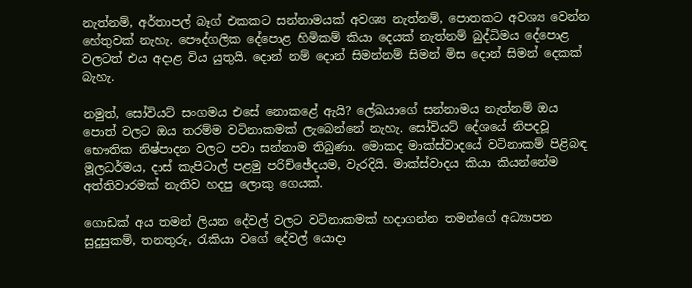නැත්නම්, අර්තාපල් බෑග් එකකට සන්නාමයක් අවශ්‍ය නැත්නම්, පොතකට අවශ්‍ය වෙන්න හේතුවක් නැහැ. පෞද්ගලික දේපොළ හිමිකම් කියා දෙයක් නැත්නම් බුද්ධිමය දේපොළ වලටත් එය අදාළ විය යුතුයි. දොන් නම් දොන් සිමන්නම් සිමන් මිස දොන් සිමන් දෙකක් බැහැ.

නමුත්, සෝවියට් සංගමය එසේ නොකළේ ඇයි? ලේඛයාගේ සන්නාමය නැත්නම් ඔය පොත් වලට ඔය තරම්ම වටිනාකමක් ලැබෙන්නේ නැහැ. සෝවියට් දේශයේ නිපදවූ භෞතික නිෂ්පාදන වලට පවා සන්නාම තිබුණා. මොකද මාක්ස්වාදයේ වටිනාකම් පිළිබඳ මූලධර්මය, දාස් කැපිටාල් පළමු පරිච්ඡේදයම, වැරදියි. මාක්ස්වාදය කියා කියන්නේම අත්තිවාරමක් නැතිව හදපු ලොකු ගෙයක්.

ගොඩක් අය තමන් ලියන දේවල් වලට වටිනාකමක් හදාගන්න තමන්ගේ අධ්‍යාපන සුදුසුකම්, තනතුරු, රැකියා වගේ දේවල් යොදා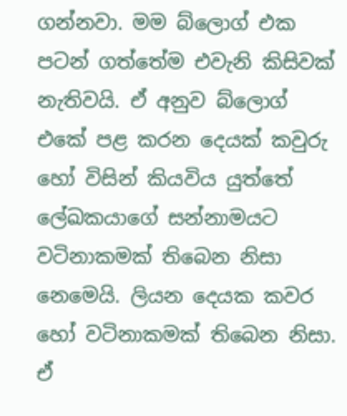ගන්නවා. මම බ්ලොග් එක පටන් ගත්තේම එවැනි කිසිවක් නැතිවයි. ඒ අනුව බ්ලොග් එකේ පළ කරන දෙයක් කවුරු හෝ විසින් කියවිය යුත්තේ ලේඛකයාගේ සන්නාමයට වටිනාකමක් තිබෙන නිසා නෙමෙයි. ලියන දෙයක කවර හෝ වටිනාකමක් තිබෙන නිසා. ඒ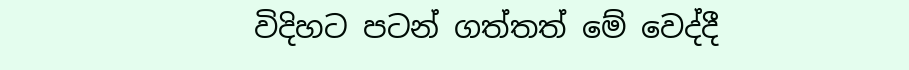විදිහට පටන් ගත්තත් මේ වෙද්දී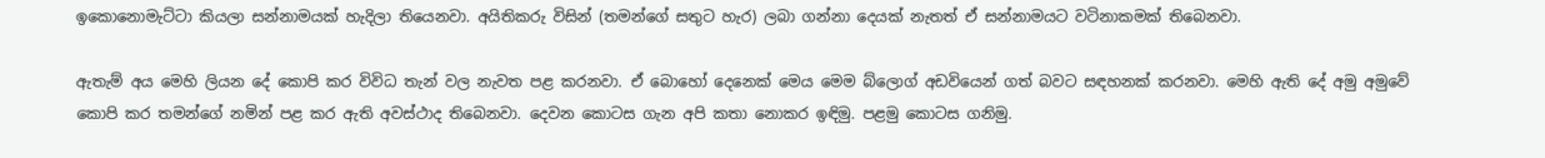ඉකොනොමැට්ටා කියලා සන්නාමයක් හැදිලා තියෙනවා. අයිතිකරු විසින් (තමන්ගේ සතුට හැර) ලබා ගන්නා දෙයක් නැතත් ඒ සන්නාමයට වටිනාකමක් තිබෙනවා.

ඇතැම් අය මෙහි ලියන දේ කොපි කර විවිධ තැන් වල නැවත පළ කරනවා. ඒ බොහෝ දෙනෙක් මෙය මෙම බ්ලොග් අඩවියෙන් ගත් බවට සඳහනක් කරනවා. මෙහි ඇති දේ අමු අමුවේ කොපි කර තමන්ගේ නමින් පළ කර ඇති අවස්ථාද තිබෙනවා. දෙවන කොටස ගැන අපි කතා නොකර ඉඳිමු. පළමු කොටස ගනිමු.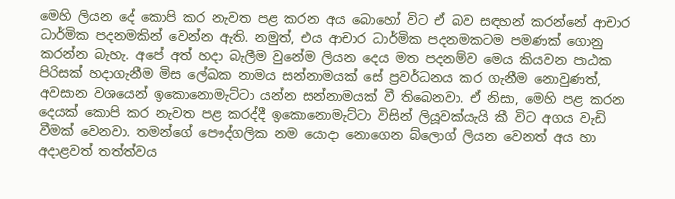මෙහි ලියන දේ කොපි කර නැවත පළ කරන අය බොහෝ විට ඒ බව සඳහන් කරන්නේ ආචාර ධාර්මික පදනමකින් වෙන්න ඇති. නමුත්, එය ආචාර ධාර්මික පදනමකටම පමණක් ගොනු කරන්න බැහැ. අපේ අත් හදා බැලීම වුනේම ලියන දෙය මත පදනම්ව මෙය කියවන පාඨක පිරිසක් හදාගැනීම මිස ලේඛක නාමය සන්නාමයක් සේ ප්‍රවර්ධනය කර ගැනීම නොවුණත්, අවසාන වශයෙන් ඉකොනොමැට්ටා යන්න සන්නාමයක් වී තිබෙනවා. ඒ නිසා, මෙහි පළ කරන දෙයක් කොපි කර නැවත පළ කරද්දී ඉකොනොමැට්ටා විසින් ලියූවක්යැයි කී විට අගය වැඩි වීමක් වෙනවා. තමන්ගේ පෞද්ගලික නම යොදා නොගෙන බ්ලොග් ලියන වෙනත් අය හා අදාළවත් තත්ත්වය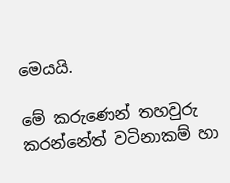මෙයයි.

මේ කරුණෙන් තහවුරු කරන්නේත් වටිනාකම් හා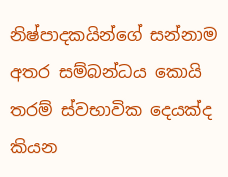නිෂ්පාදකයින්ගේ සන්නාම අතර සම්බන්ධය කොයි තරම් ස්වභාවික දෙයක්ද කියන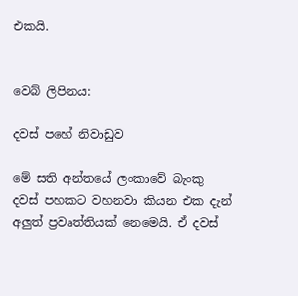එකයි.


වෙබ් ලිපිනය:

දවස් පහේ නිවාඩුව

මේ සති අන්තයේ ලංකාවේ බැංකු දවස් පහකට වහනවා කියන එක දැන් අලුත් ප්‍රවෘත්තියක් නෙමෙයි. ඒ දවස්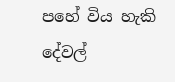පහේ විය හැකි දේවල්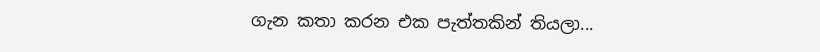ගැන කතා කරන එක පැත්තකින් තියලා...